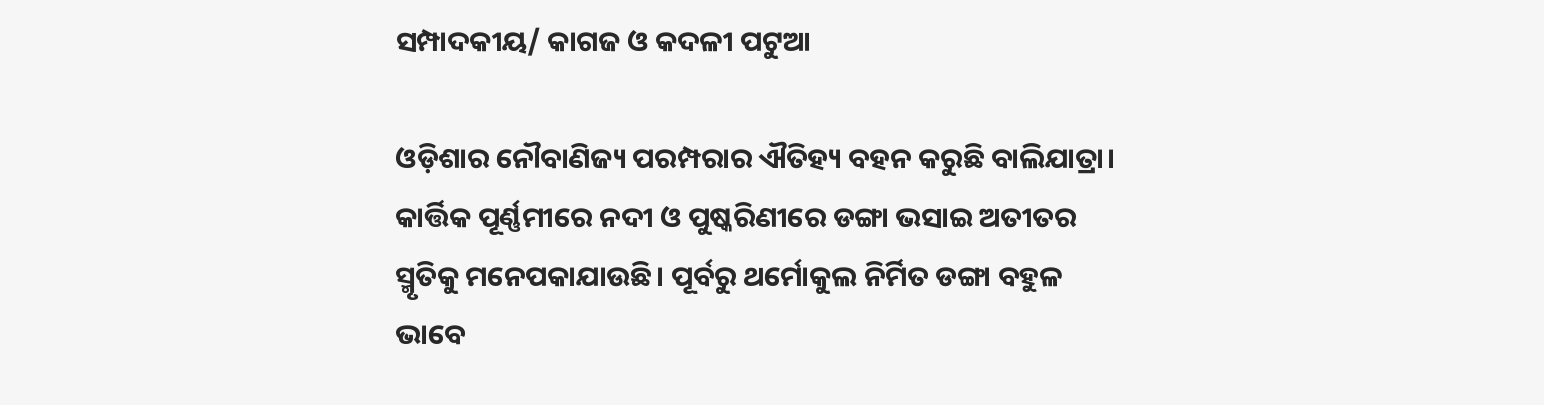ସମ୍ପାଦକୀୟ/ କାଗଜ ଓ କଦଳୀ ପଟୁଆ

ଓଡ଼ିଶାର ନୌବାଣିଜ୍ୟ ପରମ୍ପରାର ଐତିହ୍ୟ ବହନ କରୁଛି ବାଲିଯାତ୍ରା। କାର୍ତ୍ତିକ ପୂର୍ଣ୍ଣମୀରେ ନଦୀ ଓ ପୁଷ୍କରିଣୀରେ ଡଙ୍ଗା ଭସାଇ ଅତୀତର ସ୍ମୃତିକୁ ମନେପକାଯାଉଛି। ପୂର୍ବରୁ ଥର୍ମୋକୁଲ ନିର୍ମିତ ଡଙ୍ଗା ବହୁଳ ଭାବେ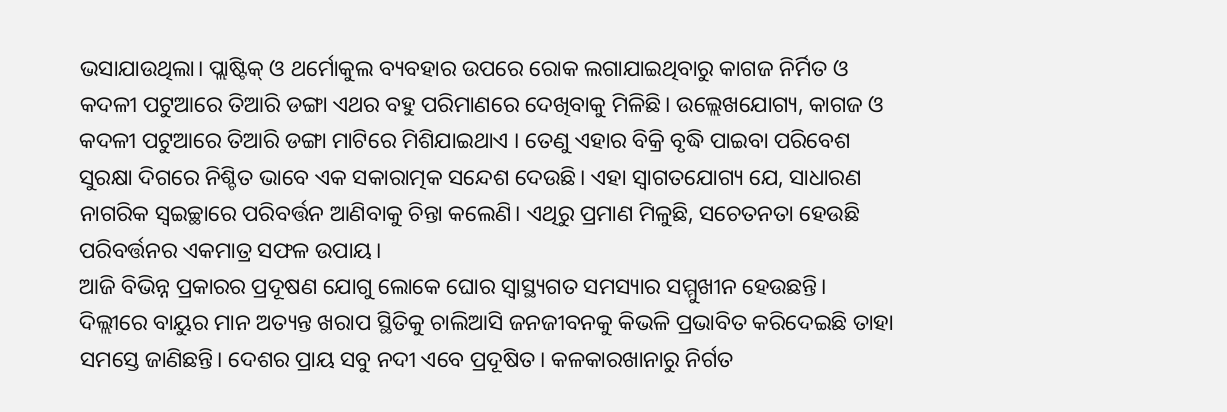ଭସାଯାଉଥିଲା। ପ୍ଲାଷ୍ଟିକ୍‌ ଓ ଥର୍ମୋକୁଲ ବ୍ୟବହାର ଉପରେ ରୋକ ଲଗାଯାଇଥିବାରୁ କାଗଜ ନିର୍ମିତ ଓ କଦଳୀ ପଟୁଆରେ ତିଆରି ଡଙ୍ଗା ଏଥର ବହୁ ପରିମାଣରେ ଦେଖିବାକୁ ମିଳିଛି। ଉଲ୍ଲେଖଯୋଗ୍ୟ, କାଗଜ ଓ କଦଳୀ ପଟୁଆରେ ତିଆରି ଡଙ୍ଗା ମାଟିରେ ମିଶିଯାଇଥାଏ । ତେଣୁ ଏହାର ବିକ୍ରି ବୃଦ୍ଧି ପାଇବା ପରିବେଶ ସୁରକ୍ଷା ଦିଗରେ ନିଶ୍ଚିତ ଭାବେ ଏକ ସକାରାତ୍ମକ ସନ୍ଦେଶ ଦେଉଛି। ଏହା ସ୍ବାଗତଯୋଗ୍ୟ ଯେ, ସାଧାରଣ ନାଗରିକ ସ୍ବଇଚ୍ଛାରେ ପରିବର୍ତ୍ତନ ଆଣିବାକୁ ଚିନ୍ତା କଲେଣି। ଏଥିରୁ ପ୍ରମାଣ ମିଳୁଛି, ସଚେତନତା ହେଉଛି ପରିବର୍ତ୍ତନର ଏକମାତ୍ର ସଫଳ ଉପାୟ।
ଆଜି ବିଭିନ୍ନ ପ୍ରକାରର ପ୍ରଦୂଷଣ ଯୋଗୁ ଲୋକେ ଘୋର ସ୍ବାସ୍ଥ୍ୟଗତ ସମସ୍ୟାର ସମ୍ମୁଖୀନ ହେଉଛନ୍ତି। ଦିଲ୍ଲୀରେ ବାୟୁର ମାନ ଅତ୍ୟନ୍ତ ଖରାପ ସ୍ଥିତିକୁ ଚାଲିଆସି ଜନଜୀବନକୁ କିଭଳି ପ୍ରଭାବିତ କରିଦେଇଛି ତାହା ସମସ୍ତେ ଜାଣିଛନ୍ତି। ଦେଶର ପ୍ରାୟ ସବୁ ନଦୀ ଏବେ ପ୍ରଦୂଷିତ। କଳକାରଖାନାରୁ ନିର୍ଗତ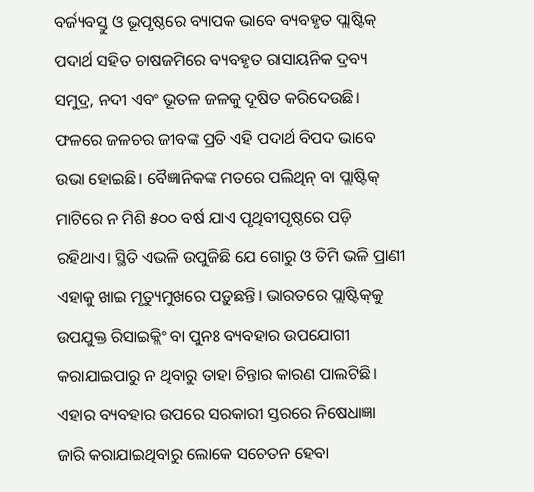ବର୍ଜ୍ୟବସ୍ତୁ ଓ ଭୂପୃଷ୍ଠରେ ବ୍ୟାପକ ଭାବେ ବ୍ୟବହୃତ ପ୍ଲାଷ୍ଟିକ୍‌ ପଦାର୍ଥ ସହିତ ଚାଷଜମିରେ ବ୍ୟବହୃତ ରାସାୟନିକ ଦ୍ରବ୍ୟ ସମୁଦ୍ର, ନଦୀ ଏବଂ ଭୂତଳ ଜଳକୁ ଦୂଷିତ କରିଦେଉଛି। ଫଳରେ ଜଳଚର ଜୀବଙ୍କ ପ୍ରତି ଏହି ପଦାର୍ଥ ବିପଦ ଭାବେ ଉଭା ହୋଇଛି। ବୈଜ୍ଞାନିକଙ୍କ ମତରେ ପଲିଥିନ୍‌ ବା ପ୍ଲାଷ୍ଟିକ୍‌ ମାଟିରେ ନ ମିଶି ୫୦୦ ବର୍ଷ ଯାଏ ପୃଥିବୀପୃଷ୍ଠରେ ପଡ଼ି ରହିଥାଏ। ସ୍ଥିତି ଏଭଳି ଉପୁଜିଛି ଯେ ଗୋରୁ ଓ ତିମି ଭଳି ପ୍ରାଣୀ ଏହାକୁ ଖାଇ ମୃତ୍ୟୁମୁଖରେ ପଡ଼ୁଛନ୍ତି। ଭାରତରେ ପ୍ଲାଷ୍ଟିକ୍‌କୁ ଉପଯୁକ୍ତ ରିସାଇକ୍ଲିଂ ବା ପୁନଃ ବ୍ୟବହାର ଉପଯୋଗୀ କରାଯାଇପାରୁ ନ ଥିବାରୁ ତାହା ଚିନ୍ତାର କାରଣ ପାଲଟିଛି। ଏହାର ବ୍ୟବହାର ଉପରେ ସରକାରୀ ସ୍ତରରେ ନିଷେଧାଜ୍ଞା ଜାରି କରାଯାଇଥିବାରୁ ଲୋକେ ସଚେତନ ହେବା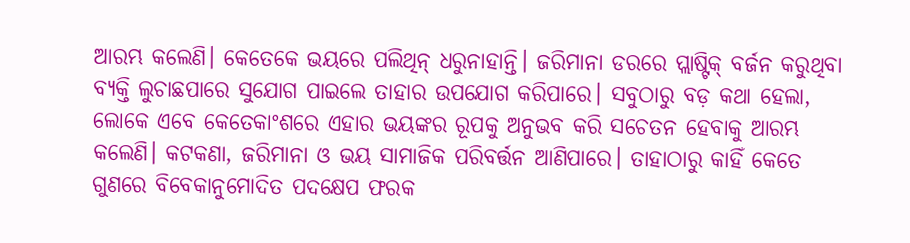ଆରମ୍ଭ କଲେଣି। କେତେକେ ଭୟରେ ପଲିଥିନ୍‌ ଧରୁନାହାନ୍ତି। ଜରିମାନା ଡରରେ ପ୍ଲାଷ୍ଟିକ୍‌ ବର୍ଜନ କରୁଥିବା ବ୍ୟକ୍ତି ଲୁଚାଛପାରେ ସୁଯୋଗ ପାଇଲେ ତାହାର ଉପଯୋଗ କରିପାରେ। ସବୁଠାରୁ ବଡ଼ କଥା ହେଲା, ଲୋକେ ଏବେ କେତେକାଂଶରେ ଏହାର ଭୟଙ୍କର ରୂପକୁ ଅନୁଭବ କରି ସଚେତନ ହେବାକୁ ଆରମ୍ଭ କଲେଣି। କଟକଣା, ଜରିମାନା ଓ ଭୟ ସାମାଜିକ ପରିବର୍ତ୍ତନ ଆଣିପାରେ। ତାହାଠାରୁ କାହିଁ କେତେ ଗୁଣରେ ବିବେକାନୁମୋଦିତ ପଦକ୍ଷେପ ଫରକ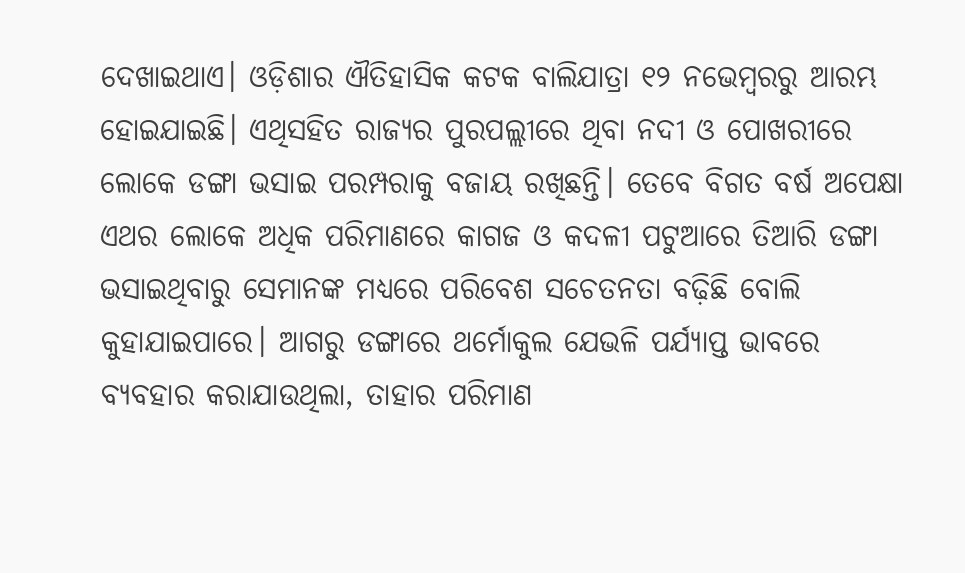ଦେଖାଇଥାଏ। ଓଡ଼ିଶାର ଐତିହାସିକ କଟକ ବାଲିଯାତ୍ରା ୧୨ ନଭେମ୍ବରରୁ ଆରମ୍ଭ ହୋଇଯାଇଛି। ଏଥିସହିତ ରାଜ୍ୟର ପୁରପଲ୍ଲୀରେ ଥିବା ନଦୀ ଓ ପୋଖରୀରେ ଲୋକେ ଡଙ୍ଗା ଭସାଇ ପରମ୍ପରାକୁ ବଜାୟ ରଖିଛନ୍ତି। ତେବେ ବିଗତ ବର୍ଷ ଅପେକ୍ଷା ଏଥର ଲୋକେ ଅଧିକ ପରିମାଣରେ କାଗଜ ଓ କଦଳୀ ପଟୁଆରେ ତିଆରି ଡଙ୍ଗା ଭସାଇଥିବାରୁ ସେମାନଙ୍କ ମଧ୍ୟରେ ପରିବେଶ ସଚେତନତା ବଢ଼ିଛି ବୋଲି କୁହାଯାଇପାରେ। ଆଗରୁ ଡଙ୍ଗାରେ ଥର୍ମୋକୁଲ ଯେଭଳି ପର୍ଯ୍ୟାପ୍ତ ଭାବରେ ବ୍ୟବହାର କରାଯାଉଥିଲା, ତାହାର ପରିମାଣ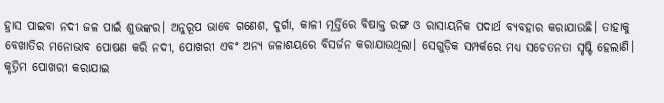ହ୍ରାସ ପାଇବା ନଦୀ ଜଳ ପାଇଁ ଶୁଭଙ୍କର। ଅନୁରୂପ ଭାବେ ଗଣେଶ, ଦୁର୍ଗା, କାଳୀ ମୂର୍ତ୍ତିରେ ବିଷାକ୍ତ ରଙ୍ଗ ଓ ରାସାୟନିକ ପଦାର୍ଥ ବ୍ୟବହାର କରାଯାଉଛି। ତାହାକୁ ବେଖାତିର ମନୋଭାବ ପୋଷଣ କରି ନଦୀ, ପୋଖରୀ ଏବଂ ଅନ୍ୟ ଜଳାଶୟରେ ବିସର୍ଜନ କରାଯାଉଥିଲା। ସେଗୁଡ଼ିକ ସମ୍ପର୍କରେ ମଧ୍ୟ ସଚେତନତା ସୃଷ୍ଟି ହେଲାଣି। କୃତ୍ରିମ ପୋଖରୀ କରାଯାଇ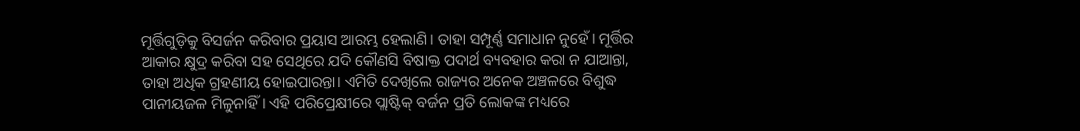ମୂର୍ତ୍ତିଗୁଡ଼ିକୁ ବିସର୍ଜନ କରିବାର ପ୍ରୟାସ ଆରମ୍ଭ ହେଲାଣି। ତାହା ସମ୍ପୂର୍ଣ୍ଣ ସମାଧାନ ନୁହେଁ। ମୂର୍ତ୍ତିର ଆକାର କ୍ଷୁଦ୍ର କରିବା ସହ ସେଥିରେ ଯଦି କୌଣସି ବିଷାକ୍ତ ପଦାର୍ଥ ବ୍ୟବହାର କରା ନ ଯାଆନ୍ତା, ତାହା ଅଧିକ ଗ୍ରହଣୀୟ ହୋଇପାରନ୍ତା। ଏମିତି ଦେଖିଲେ ରାଜ୍ୟର ଅନେକ ଅଞ୍ଚଳରେ ବିଶୁଦ୍ଧ ପାନୀୟଜଳ ମିଳୁନାହିଁ। ଏହି ପରିପ୍ରେକ୍ଷୀରେ ପ୍ଲାଷ୍ଟିକ୍‌ ବର୍ଜନ ପ୍ରତି ଲୋକଙ୍କ ମଧ୍ୟରେ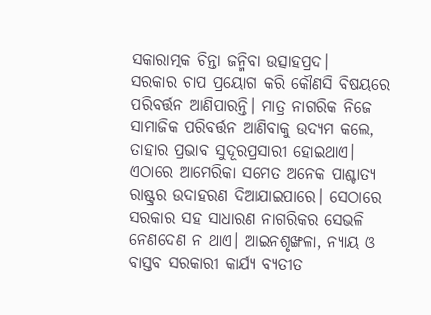ସକାରାତ୍ମକ ଚିନ୍ତା ଜନ୍ମିବା ଉତ୍ସାହପ୍ରଦ।
ସରକାର ଚାପ ପ୍ରୟୋଗ କରି କୌଣସି ବିଷୟରେ ପରିବର୍ତ୍ତନ ଆଣିପାରନ୍ତି। ମାତ୍ର ନାଗରିକ ନିଜେ ସାମାଜିକ ପରିବର୍ତ୍ତନ ଆଣିବାକୁ ଉଦ୍ୟମ କଲେ, ତାହାର ପ୍ରଭାବ ସୁଦୂରପ୍ରସାରୀ ହୋଇଥାଏ। ଏଠାରେ ଆମେରିକା ସମେତ ଅନେକ ପାଶ୍ଚାତ୍ୟ ରାଷ୍ଟ୍ରର ଉଦାହରଣ ଦିଆଯାଇପାରେ। ସେଠାରେ ସରକାର ସହ ସାଧାରଣ ନାଗରିକର ସେଭଳି ନେଣଦେଣ ନ ଥାଏ। ଆଇନଶୃଙ୍ଖଳା, ନ୍ୟାୟ ଓ ବାସ୍ତବ ସରକାରୀ କାର୍ଯ୍ୟ ବ୍ୟତୀତ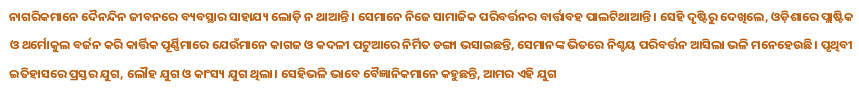ନାଗରିକମାନେ ଦୈନନ୍ଦିନ ଜୀବନରେ ବ୍ୟବସ୍ଥାର ସାହାଯ୍ୟ ଲୋଡ଼ି ନ ଥାଆନ୍ତି। ସେମାନେ ନିଜେ ସାମାଜିକ ପରିବର୍ତ୍ତନର ବାର୍ତ୍ତାବହ ପାଲଟିଥାଆନ୍ତି। ସେହି ଦୃଷ୍ଟିରୁ ଦେଖିଲେ, ଓଡ଼ିଶାରେ ପ୍ଲାଷ୍ଟିକ ଓ ଥର୍ମୋକୁଲ ବର୍ଜନ କରି କାର୍ତ୍ତିକ ପୂର୍ଣ୍ଣିମାରେ ଯେଉଁମାନେ କାଗଜ ଓ କଦଳୀ ପଟୁଆରେ ନିର୍ମିତ ଡଙ୍ଗା ଭସାଇଛନ୍ତି, ସେମାନଙ୍କ ଭିତରେ ନିଶ୍ଚୟ ପରିବର୍ତ୍ତନ ଆସିଲା ଭଳି ମନେହେଉଛି। ପୃଥିବୀ ଇତିହାସରେ ପ୍ରସ୍ତର ଯୁଗ, ଲୌହ ଯୁଗ ଓ କାଂସ୍ୟ ଯୁଗ ଥିଲା। ସେହିଭଳି ଭାବେ ବୈଜ୍ଞାନିକମାନେ କହୁଛନ୍ତି, ଆମର ଏହି ଯୁଗ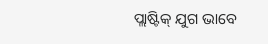ପ୍ଲାଷ୍ଟିକ୍‌ ଯୁଗ ଭାବେ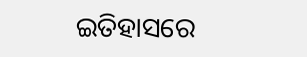ଇତିହାସରେ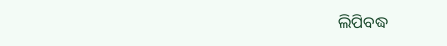ଲିପିବଦ୍ଧ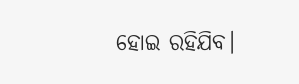ହୋଇ ରହିଯିବ।